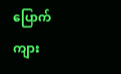ပြောက်ကျား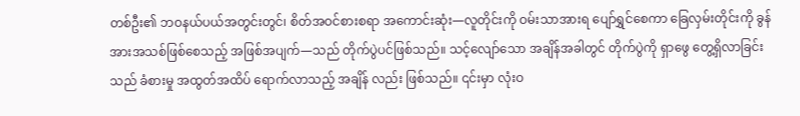တစ်ဦး၏ ဘဝနယ်ပယ်အတွင်းတွင်၊ စိတ်အဝင်စားစရာ အကောင်းဆုံး—လူတိုင်းကို ဝမ်းသာအားရ ပျော်ရွှင်စေကာ ခြေလှမ်းတိုင်းကို ခွန်အားအသစ်ဖြစ်စေသည့် အဖြစ်အပျက်—သည် တိုက်ပွဲပင်ဖြစ်သည်။ သင့်လျော်သော အချိန်အခါတွင် တိုက်ပွဲကို ရှာဖွေ တွေ့ရှိလာခြင်း သည် ခံစားမှု အထွတ်အထိပ် ရောက်လာသည့် အချိန် လည်း ဖြစ်သည်။ ၎င်းမှာ လုံးဝ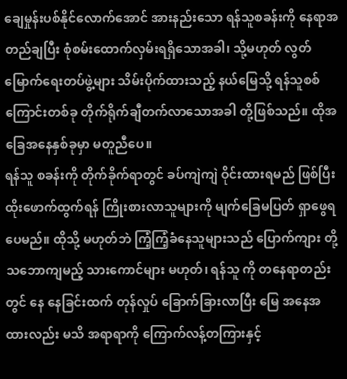ချေမှုန်းပစ်နိုင်လောက်အောင် အားနည်းသော ရန်သူစခန်းကို နေရာအတည်ချပြီး စုံစမ်းထောက်လှမ်းရရှိသောအခါ၊ သို့မဟုတ် လွတ်မြောက်ရေးတပ်ဖွဲ့များ သိမ်းပိုက်ထားသည့် နယ်မြေသို့ ရန်သူစစ်ကြောင်းတစ်ခု တိုက်ရိုက်ချီတက်လာသောအခါ တို့ဖြစ်သည်။ ထိုအခြေအနေနှစ်ခုမှာ မတူညီပေ။
ရန်သူ စခန်းကို တိုက်ခိုက်ရာတွင် ခပ်ကျဲကျဲ ဝိုင်းထားရမည် ဖြစ်ပြီး ထိုးဖောက်ထွက်ရန် ကြိုးစားလာသူများကို မျက်ခြေမပြတ် ရှာဖွေရပေမည်။ ထိုသို့ မဟုတ်ဘဲ ကြံ့ကြံ့ခံနေသူများသည် ပြောက်ကျား တို့ သဘောကျမည့် သားကောင်များ မဟုတ်၊ ရန်သူ ကို တနေရာတည်းတွင် နေ နေခြင်းထက် တုန်လှုပ် ခြောက်ခြားလာပြီး မြေ အနေအထားလည်း မသိ အရာရာကို ကြောက်လန့်တကြားနှင့်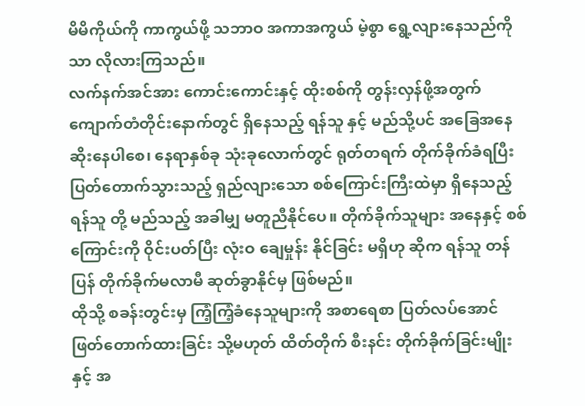မိမိကိုယ်ကို ကာကွယ်ဖို့ သဘာဝ အကာအကွယ် မဲ့စွာ ရွေ့လျားနေသည်ကိုသာ လိုလားကြသည်။
လက်နက်အင်အား ကောင်းကောင်းနှင့် ထိုးစစ်ကို တွန်းလှန်ဖို့အတွက် ကျောက်တံတိုင်းနောက်တွင် ရှိနေသည့် ရန်သူ နှင့် မည်သို့ပင် အခြေအနေ ဆိုးနေပါစေ၊ နေရာနှစ်ခု သုံးခုလောက်တွင် ရုတ်တရက် တိုက်ခိုက်ခံရပြီး ပြတ်တောက်သွားသည့် ရှည်လျားသော စစ်ကြောင်းကြီးထဲမှာ ရှိနေသည့် ရန်သူ တို့ မည်သည့် အခါမျှ မတူညီနိုင်ပေ။ တိုက်ခိုက်သူများ အနေနှင့် စစ်ကြောင်းကို ဝိုင်းပတ်ပြီး လုံးဝ ချေမှုန်း နိုင်ခြင်း မရှိဟု ဆိုက ရန်သူ တန်ပြန် တိုက်ခိုက်မလာမီ ဆုတ်ခွာနိုင်မှ ဖြစ်မည်။
ထိုသို့ စခန်းတွင်းမှ ကြံ့ကြံ့ခံနေသူများကို အစာရေစာ ပြတ်လပ်အောင် ဖြတ်တောက်ထားခြင်း သို့မဟုတ် ထိတ်တိုက် စီးနင်း တိုက်ခိုက်ခြင်းမျိုး နှင့် အ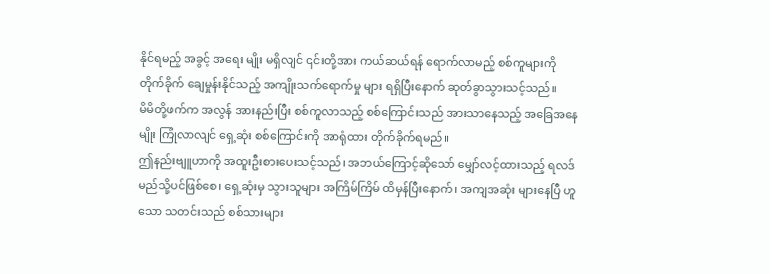နိုင်ရမည့် အခွင့် အရေး မျိုး မရှိလျင် ၎င်းတို့အား ကယ်ဆယ်ရန် ရောက်လာမည့် စစ်ကူများကို တိုက်ခိုက် ချေမှုန်းနိုင်သည့် အကျိုးသက်ရောက်မှု များ ရရှိပြီးနောက် ဆုတ်ခွာသွားသင့်သည်။
မိမိတို့ဖက်က အလွန် အားနည်းပြီး စစ်ကူလာသည့် စစ်ကြောင်းသည် အားသာနေသည့် အခြေအနေမျိုး ကြုံလာလျင် ရှေ့ဆုံး စစ်ကြောင်းကို အာရုံထား တိုက်ခိုက်ရမည်။
ဤနည်းဗျူဟာကို အထူးဦးစားပေးသင့်သည်၊ အဘယ်ကြောင့်ဆိုသော် မျှော်လင့်ထားသည့် ရလဒ် မည်သို့ပင်ဖြစ်စေ၊ ရှေ့ဆုံးမှ သွားသူများ အကြိမ်ကြိမ် ထိမှန်ပြီးနောက်၊ အကျအဆုံး များနေပြီ ဟူသော သတင်းသည် စစ်သားများ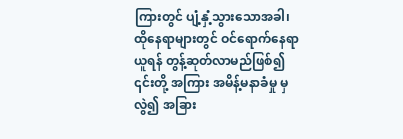ကြားတွင် ပျံ့နှံ့သွားသောအခါ၊ ထိုနေရာများတွင် ဝင်ရောက်နေရာယူရန် တွန့်ဆုတ်လာမည်ဖြစ်၍ ၎င်းတို့ အကြား အမိန့်မနာခံမှု မှလွဲ၍ အခြား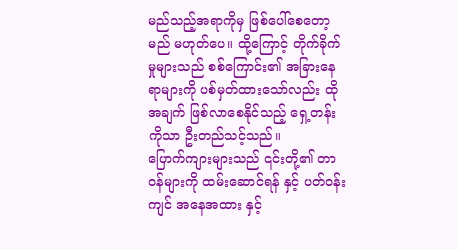မည်သည့်အရာကိုမှ ဖြစ်ပေါ်စေတော့မည် မဟုတ်ပေ။ ထို့ကြောင့် တိုက်ခိုက်မှုများသည် စစ်ကြောင်း၏ အခြားနေရာများကို ပစ်မှတ်ထားသော်လည်း ထိုအချက် ဖြစ်လာစေနိုင်သည့် ရှေ့တန်း ကိုသာ ဦးတည်သင့်သည်။
ပြောက်ကျားများသည် ၎င်းတို့၏ တာဝန်များကို ထမ်းဆောင်ရန် နှင့် ပတ်ဝန်းကျင် အနေအထား နှင့်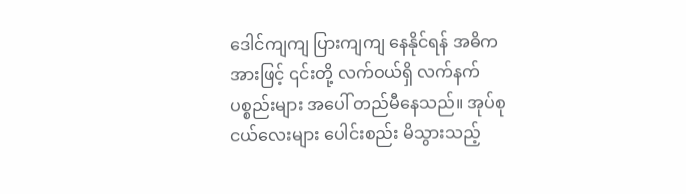ဒေါင်ကျကျ ပြားကျကျ နေနိုင်ရန် အဓိက အားဖြင့် ၎င်းတို့ လက်ဝယ်ရှိ လက်နက် ပစ္စည်းများ အပေါ် တည်မီနေသည်။ အုပ်စုငယ်လေးများ ပေါင်းစည်း မိသွားသည့်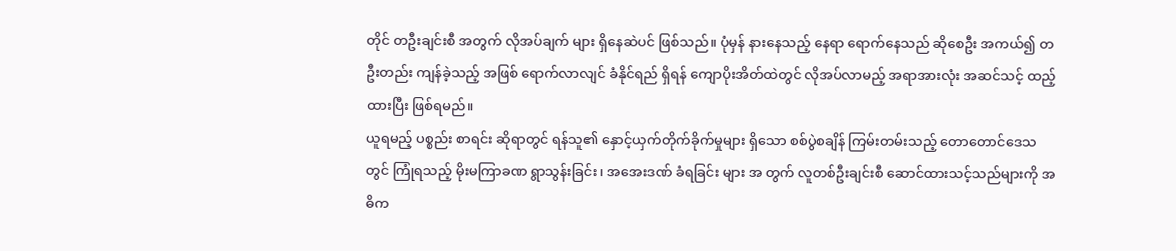တိုင် တဦးချင်းစီ အတွက် လိုအပ်ချက် များ ရှိနေဆဲပင် ဖြစ်သည်။ ပုံမှန် နားနေသည့် နေရာ ရောက်နေသည် ဆိုစေဦး အကယ်၍ တဦးတည်း ကျန်ခဲ့သည့် အဖြစ် ရောက်လာလျင် ခံနိုင်ရည် ရှိရန် ကျောပိုးအိတ်ထဲတွင် လိုအပ်လာမည့် အရာအားလုံး အဆင်သင့် ထည့်ထားပြီး ဖြစ်ရမည်။
ယူရမည့် ပစ္စည်း စာရင်း ဆိုရာတွင် ရန်သူ၏ နှောင့်ယှက်တိုက်ခိုက်မှုများ ရှိသော စစ်ပွဲစချိန် ကြမ်းတမ်းသည့် တောတောင်ဒေသတွင် ကြုံရသည့် မိုးမကြာခဏ ရွာသွန်းခြင်း၊ အအေးဒဏ် ခံရခြင်း များ အ တွက် လူတစ်ဦးချင်းစီ ဆောင်ထားသင့်သည်များကို အဓိက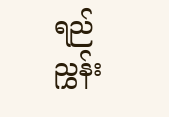ရည်ညွှန်း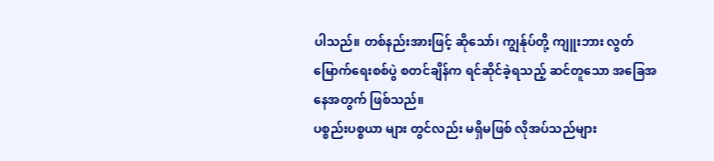ပါသည်။ တစ်နည်းအားဖြင့် ဆိုသော်၊ ကျွန်ုပ်တို့ ကျူးဘား လွတ်မြောက်ရေးစစ်ပွဲ စတင်ချိန်က ရင်ဆိုင်ခဲ့ရသည့် ဆင်တူသော အခြေအနေအတွက် ဖြစ်သည်။
ပစ္စည်းပစ္စယာ များ တွင်လည်း မရှိမဖြစ် လိုအပ်သည်များ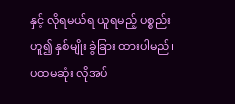နှင့် လိုရမယ်ရ ယူရမည့် ပစ္စည်း ဟူ၍ နှစ်မျိုး ခွဲခြား ထားပါမည်၊ ပထမဆုံး လိုအပ်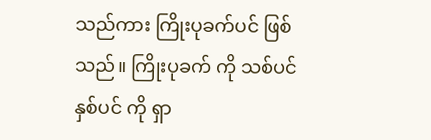သည်ကား ကြိုးပုခက်ပင် ဖြစ်သည်။ ကြိုးပုခက် ကို သစ်ပင် နှစ်ပင် ကို ရှာ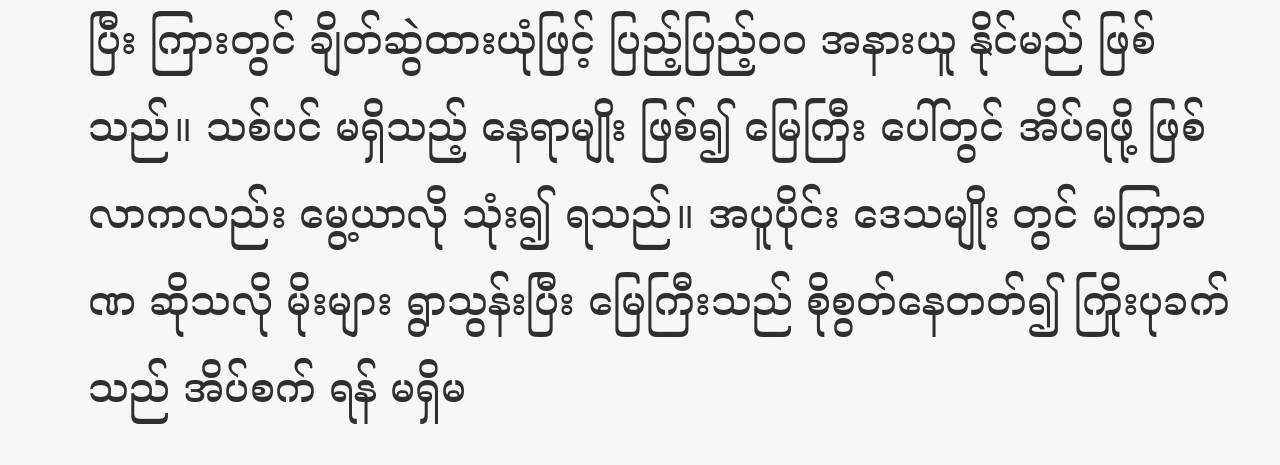ပြီး ကြားတွင် ချိတ်ဆွဲထားယုံဖြင့် ပြည့်ပြည့်ဝဝ အနားယူ နိုင်မည် ဖြစ်သည်။ သစ်ပင် မရှိသည့် နေရာမျိုး ဖြစ်၍ မြေကြီး ပေါ်တွင် အိပ်ရဖို့ ဖြစ်လာကလည်း မွေ့ယာလို သုံး၍ ရသည်။ အပူပိုင်း ဒေသမျိုး တွင် မကြာခဏ ဆိုသလို မိုးများ ရွာသွန်းပြီး မြေကြီးသည် စိုစွတ်နေတတ်၍ ကြိုးပုခက်သည် အိပ်စက် ရန် မရှိမ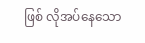ဖြစ် လိုအပ်နေသော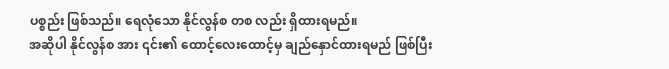ပစ္စည်း ဖြစ်သည်။ ရေလုံသော နိုင်လွန်စ တစ လည်း ရှိထားရမည်။
အဆိုပါ နိုင်လွန်စ အား ၎င်း၏ ထောင့်လေးထောင့်မှ ချည်နှောင်ထားရမည် ဖြစ်ပြီး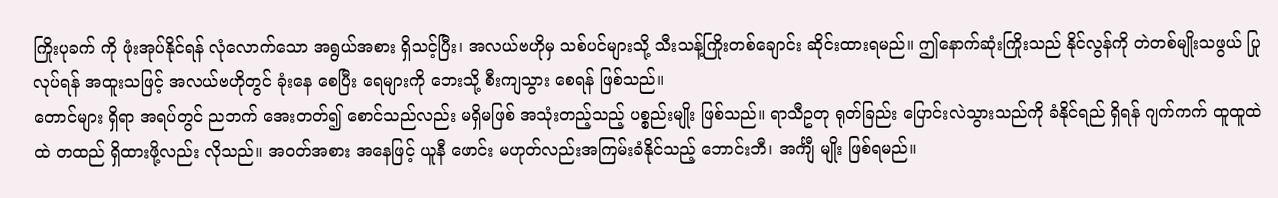ကြိုးပုခက် ကို ဖုံးအုပ်နိုင်ရန် လုံလောက်သော အရွယ်အစား ရှိသင့်ပြီး၊ အလယ်ဗဟိုမှ သစ်ပင်များသို့ သီးသန့်ကြိုးတစ်ချောင်း ဆိုင်းထားရမည်။ ဤနောက်ဆုံးကြိုးသည် နိုင်လွန်ကို တဲတစ်မျိုးသဖွယ် ပြုလုပ်ရန် အထူးသဖြင့် အလယ်ဗဟိုတွင် ခုံးနေ စေပြီး ရေများကို ဘေးသို့ စီးကျသွား စေရန် ဖြစ်သည်။
တောင်များ ရှိရာ အရပ်တွင် ညဘက် အေးတတ်၍ စောင်သည်လည်း မရှိမဖြစ် အသုံးတည့်သည့် ပစ္စည်းမျိုး ဖြစ်သည်။ ရာသီဥတု ရုတ်ခြည်း ပြောင်းလဲသွားသည်ကို ခံနိုင်ရည် ရှိရန် ဂျက်ကက် ထူထူထဲထဲ တထည် ရှိထားဖို့လည်း လိုသည်။ အဝတ်အစား အနေဖြင့် ယူနီ ဖောင်း မဟုတ်လည်းအကြမ်းခံနိုင်သည့် ဘောင်းဘီ၊ အင်္ကျီ မျိုး ဖြစ်ရမည်။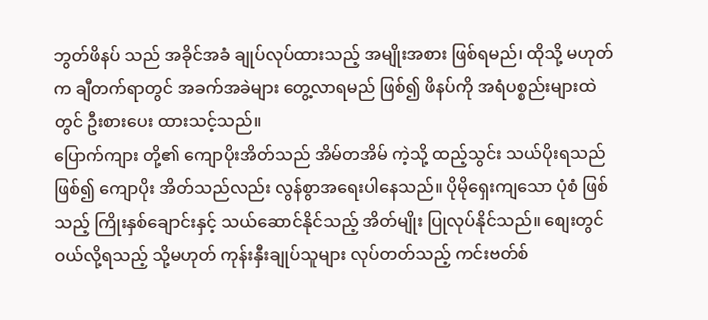ဘွတ်ဖိနပ် သည် အခိုင်အခံ ချုပ်လုပ်ထားသည့် အမျိုးအစား ဖြစ်ရမည်၊ ထိုသို့ မဟုတ်က ချီတက်ရာတွင် အခက်အခဲများ တွေ့လာရမည် ဖြစ်၍ ဖိနပ်ကို အရံပစ္စည်းများထဲတွင် ဦးစားပေး ထားသင့်သည်။
ပြောက်ကျား တို့၏ ကျောပိုးအိတ်သည် အိမ်တအိမ် ကဲ့သို့ ထည့်သွင်း သယ်ပိုးရသည် ဖြစ်၍ ကျောပိုး အိတ်သည်လည်း လွန်စွာအရေးပါနေသည်။ ပိုမိုရှေးကျသော ပုံစံ ဖြစ်သည့် ကြိုးနှစ်ချောင်းနှင့် သယ်ဆောင်နိုင်သည့် အိတ်မျိုး ပြုလုပ်နိုင်သည်။ စျေးတွင် ဝယ်လို့ရသည့် သို့မဟုတ် ကုန်းနှီးချုပ်သူများ လုပ်တတ်သည့် ကင်းဗတ်စ်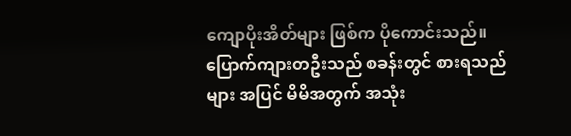ကျောပိုးအိတ်များ ဖြစ်က ပိုကောင်းသည်။
ပြောက်ကျားတဦးသည် စခန်းတွင် စားရသည် များ အပြင် မိမိအတွက် အသုံး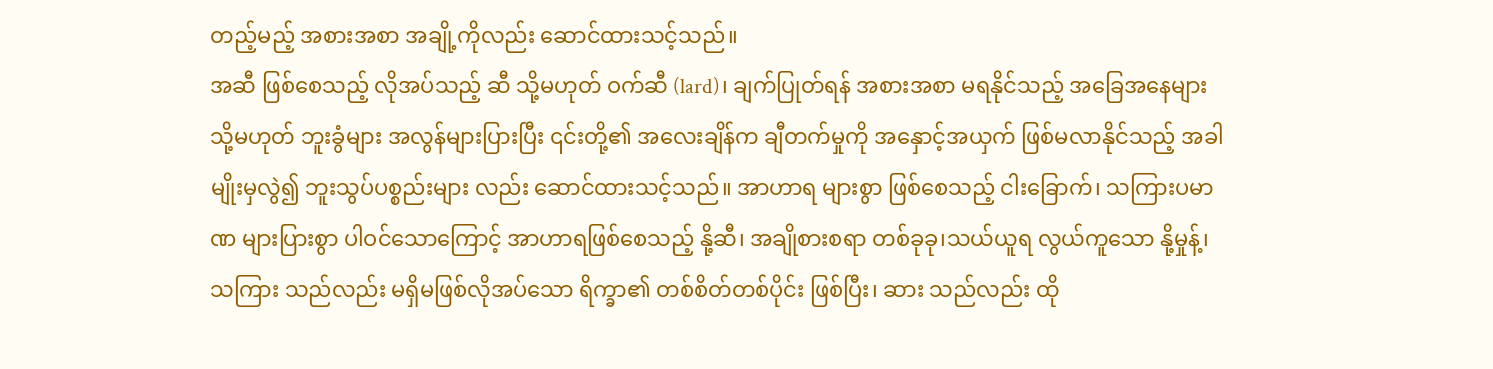တည့်မည့် အစားအစာ အချို့ကိုလည်း ဆောင်ထားသင့်သည်။
အဆီ ဖြစ်စေသည့် လိုအပ်သည့် ဆီ သို့မဟုတ် ဝက်ဆီ (lard)၊ ချက်ပြုတ်ရန် အစားအစာ မရနိုင်သည့် အခြေအနေများ သို့မဟုတ် ဘူးခွံများ အလွန်များပြားပြီး ၎င်းတို့၏ အလေးချိန်က ချီတက်မှုကို အနှောင့်အယှက် ဖြစ်မလာနိုင်သည့် အခါမျိုးမှလွဲ၍ ဘူးသွပ်ပစ္စည်းများ လည်း ဆောင်ထားသင့်သည်။ အာဟာရ များစွာ ဖြစ်စေသည့် ငါးခြောက်၊ သကြားပမာဏ များပြားစွာ ပါဝင်သောကြောင့် အာဟာရဖြစ်စေသည့် နို့ဆီ၊ အချိုစားစရာ တစ်ခုခု၊သယ်ယူရ လွယ်ကူသော နို့မှုန့်၊ သကြား သည်လည်း မရှိမဖြစ်လိုအပ်သော ရိက္ခာ၏ တစ်စိတ်တစ်ပိုင်း ဖြစ်ပြီး၊ ဆား သည်လည်း ထို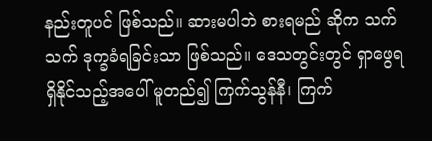နည်းတူပင် ဖြစ်သည်။ ဆားမပါဘဲ စားရမည် ဆိုက သက်သက် ဒုက္ခခံရခြင်းသာ ဖြစ်သည်။ ဒေသတွင်းတွင် ရှာဖွေရရှိနိုင်သည့်အပေါ် မူတည်၍ ကြက်သွန်နီ၊ ကြက်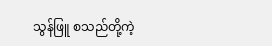သွန်ဖြူ စသည်တို့ကဲ့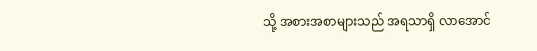သို့ အစားအစာများသည် အရသာရှိ လာအောင်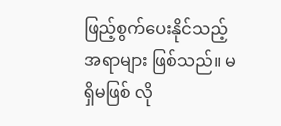ဖြည့်စွက်ပေးနိုင်သည့် အရာများ ဖြစ်သည်။ မရှိမဖြစ် လို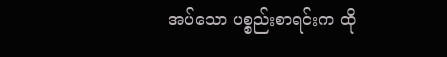အပ်သော ပစ္စည်းစာရင်းက ထို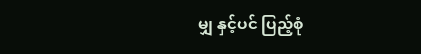မျှ နှင့်ပင် ပြည့်စုံ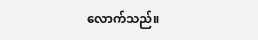လောက်သည်။